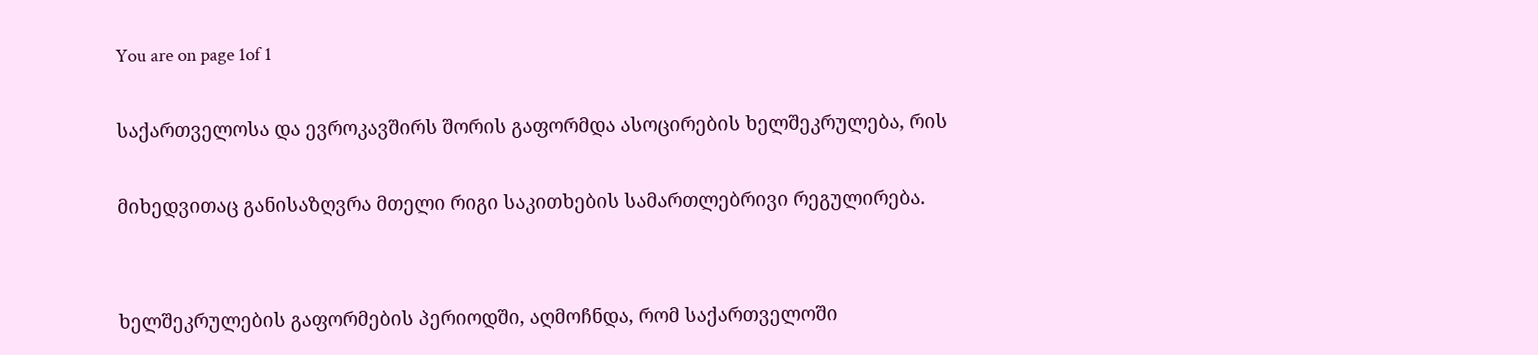You are on page 1of 1

საქართველოსა და ევროკავშირს შორის გაფორმდა ასოცირების ხელშეკრულება, რის

მიხედვითაც განისაზღვრა მთელი რიგი საკითხების სამართლებრივი რეგულირება.


ხელშეკრულების გაფორმების პერიოდში, აღმოჩნდა, რომ საქართველოში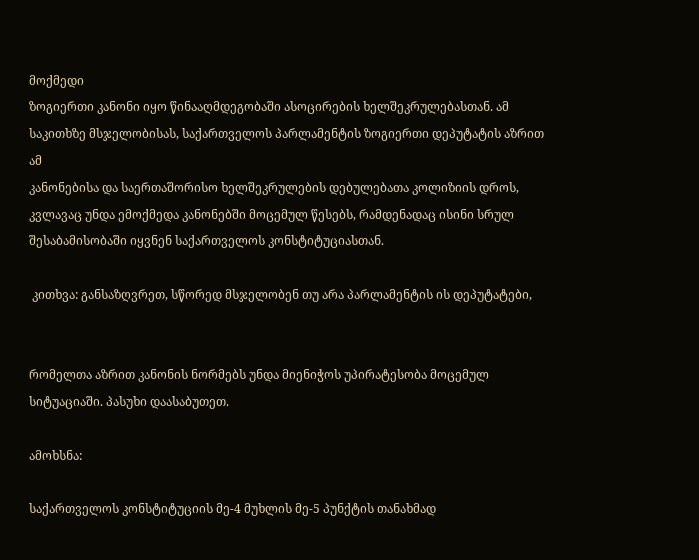მოქმედი
ზოგიერთი კანონი იყო წინააღმდეგობაში ასოცირების ხელშეკრულებასთან. ამ
საკითხზე მსჯელობისას, საქართველოს პარლამენტის ზოგიერთი დეპუტატის აზრით ამ
კანონებისა და საერთაშორისო ხელშეკრულების დებულებათა კოლიზიის დროს,
კვლავაც უნდა ემოქმედა კანონებში მოცემულ წესებს, რამდენადაც ისინი სრულ
შესაბამისობაში იყვნენ საქართველოს კონსტიტუციასთან.

 კითხვა: განსაზღვრეთ, სწორედ მსჯელობენ თუ არა პარლამენტის ის დეპუტატები,


რომელთა აზრით კანონის ნორმებს უნდა მიენიჭოს უპირატესობა მოცემულ
სიტუაციაში. პასუხი დაასაბუთეთ.

ამოხსნა:

საქართველოს კონსტიტუციის მე-4 მუხლის მე-5 პუნქტის თანახმად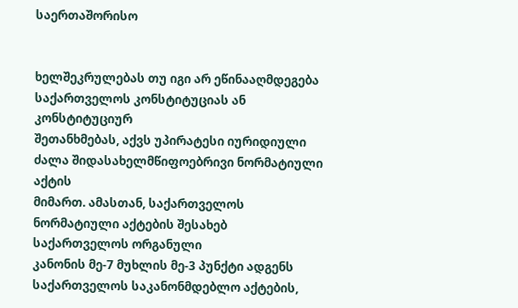საერთაშორისო


ხელშეკრულებას თუ იგი არ ეწინააღმდეგება საქართველოს კონსტიტუციას ან კონსტიტუციურ
შეთანხმებას, აქვს უპირატესი იურიდიული ძალა შიდასახელმწიფოებრივი ნორმატიული აქტის
მიმართ. ამასთან, საქართველოს ნორმატიული აქტების შესახებ საქართველოს ორგანული
კანონის მე-7 მუხლის მე-3 პუნქტი ადგენს საქართველოს საკანონმდებლო აქტების,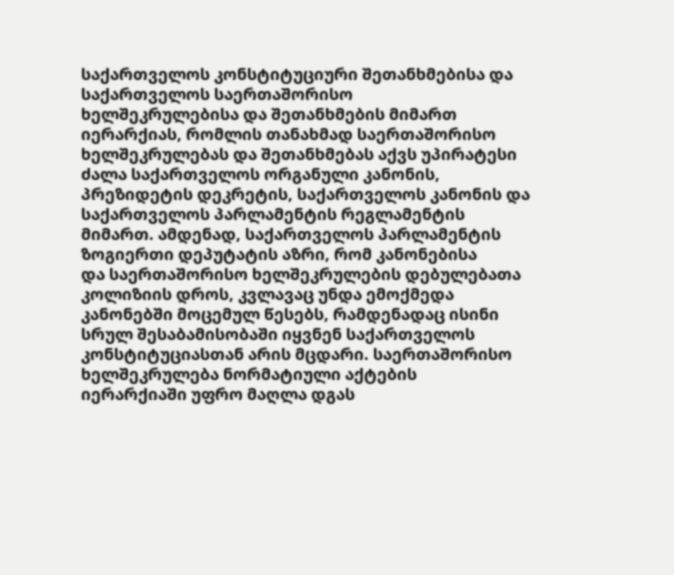საქართველოს კონსტიტუციური შეთანხმებისა და საქართველოს საერთაშორისო
ხელშეკრულებისა და შეთანხმების მიმართ იერარქიას, რომლის თანახმად საერთაშორისო
ხელშეკრულებას და შეთანხმებას აქვს უპირატესი ძალა საქართველოს ორგანული კანონის,
პრეზიდეტის დეკრეტის, საქართველოს კანონის და საქართველოს პარლამენტის რეგლამენტის
მიმართ. ამდენად, საქართველოს პარლამენტის ზოგიერთი დეპუტატის აზრი, რომ კანონებისა
და საერთაშორისო ხელშეკრულების დებულებათა კოლიზიის დროს, კვლავაც უნდა ემოქმედა
კანონებში მოცემულ წესებს, რამდენადაც ისინი სრულ შესაბამისობაში იყვნენ საქართველოს
კონსტიტუციასთან არის მცდარი. საერთაშორისო ხელშეკრულება ნორმატიული აქტების
იერარქიაში უფრო მაღლა დგას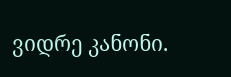ვიდრე კანონი.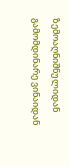ზემოაღნიშნულიდან გამომდინარე ვინაიდან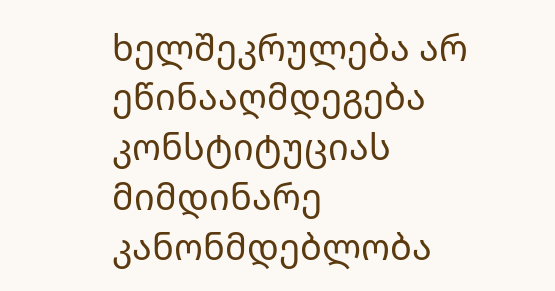ხელშეკრულება არ ეწინააღმდეგება კონსტიტუციას მიმდინარე კანონმდებლობა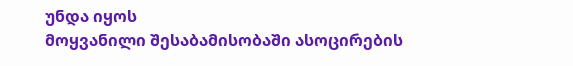უნდა იყოს
მოყვანილი შესაბამისობაში ასოცირების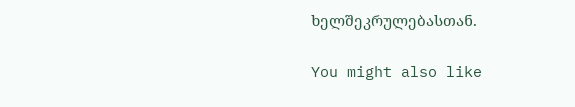ხელშეკრულებასთან.

You might also like